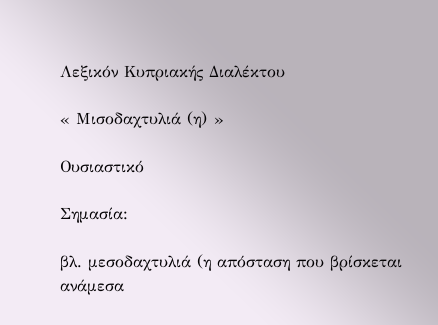Λεξικόν Κυπριακής Διαλέκτου

« Μισοδαχτυλιά (η) »

Ουσιαστικό

Σημασία:

βλ. μεσοδαχτυλιά (η απόσταση που βρίσκεται ανάμεσα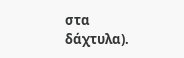στα δάχτυλα).